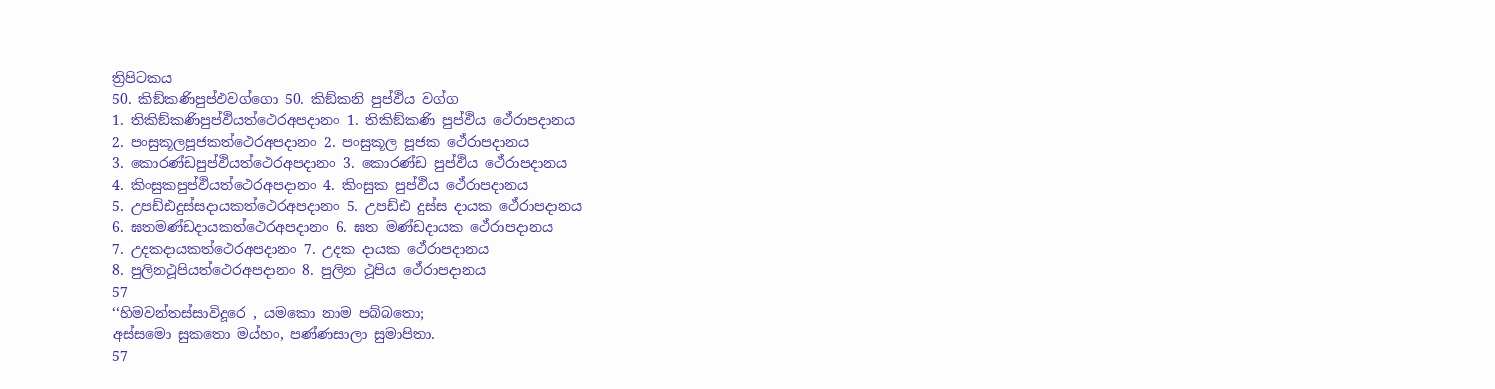ත්‍රිපිටකය
50. කිඞ්කණිපුප්ඵවග්ගො 50. කිඞ්කනි පුප්ඵිය වග්ග
1. තිකිඞ්කණිපුප්ඵියත්ථෙරඅපදානං 1. තිකිඞ්කණි පුප්ඵිය ථේරාපදානය
2. පංසුකූලපූජකත්ථෙරඅපදානං 2. පංසුකූල පූජක ථේරාපදානය
3. කොරණ්ඩපුප්ඵියත්ථෙරඅපදානං 3. කොරණ්ඩ පුප්ඵිය ථේරාපදානය
4. කිංසුකපුප්ඵියත්ථෙරඅපදානං 4. කිංසුක පුප්ඵිය ථේරාපදානය
5. උපඩ්ඪදුස්සදායකත්ථෙරඅපදානං 5. උපඩ්ඪ දුස්ස දායක ථේරාපදානය
6. ඝතමණ්ඩදායකත්ථෙරඅපදානං 6. ඝත මණ්ඩදායක ථේරාපදානය
7. උදකදායකත්ථෙරඅපදානං 7. උදක දායක ථේරාපදානය
8. පුලිනථූපියත්ථෙරඅපදානං 8. පුලින ථූපිය ථේරාපදානය
57
‘‘හිමවන්තස්සාවිදූරෙ , යමකො නාම පබ්බතො;
අස්සමො සුකතො මය්හං, පණ්ණසාලා සුමාපිතා.
57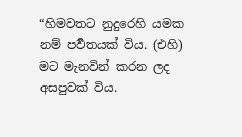“හිමවතට නුදුරෙහි යමක නම් පර්‍වතයක් විය. (එහි) මට මැනවින් කරන ලද අසපුවක් විය.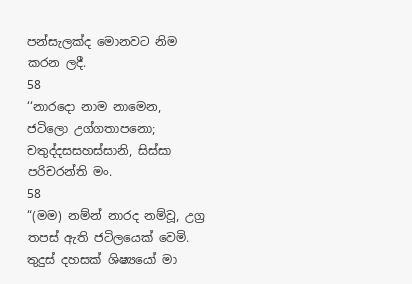පන්සැලක්ද මොනවට නිම කරන ලදී.
58
‘‘නාරදො නාම නාමෙන, ජටිලො උග්ගතාපනො;
චතුද්දසසහස්සානි, සිස්සා පරිචරන්ති මං.
58
“(මම) නම්න් නාරද නම්වූ, උග්‍ර තපස් ඇති ජටිලයෙක් වෙමි. තුදුස් දහසක් ශිෂ්‍යයෝ මා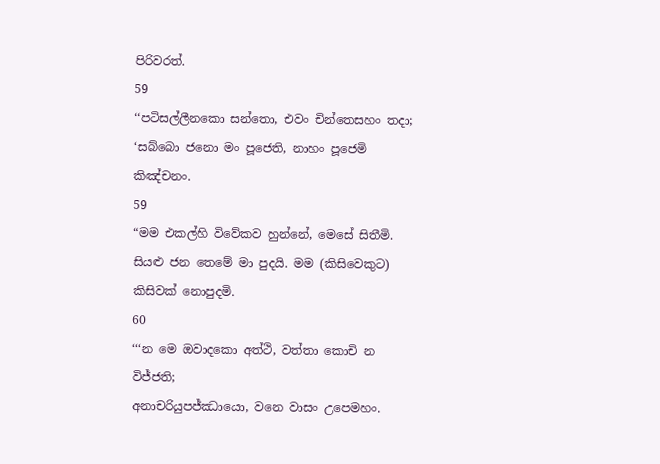පිරිවරත්.
59
‘‘පටිසල්ලීනකො සන්තො, එවං චින්තෙසහං තදා;
‘සබ්බො ජනො මං පූජෙති, නාහං පූජෙමි කිඤ්චනං.
59
“මම එකල්හි විවේකව හුන්නේ, මෙසේ සිතීමි. සියළු ජන තෙමේ මා පුදයි. මම (කිසිවෙකුට) කිසිවක් නොපුදමි.
60
‘‘‘න මෙ ඔවාදකො අත්ථි, වත්තා කොචි න විජ්ජති;
අනාචරියුපජ්ඣායො, වනෙ වාසං උපෙමහං.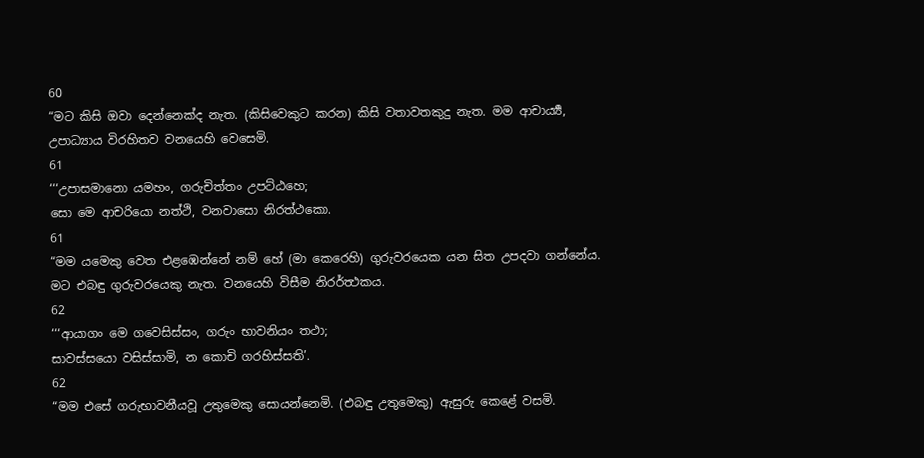60
“මට කිසි ඔවා දෙන්නෙක්ද නැත. (කිසිවෙකුට කරන) කිසි වතාවතකුදු නැත. මම ආචාර්‍ය්‍ය, උපාධ්‍යාය විරහිතව වනයෙහි වෙසෙමි.
61
‘‘‘උපාසමානො යමහං, ගරුචිත්තං උපට්ඨහෙ;
සො මෙ ආචරියො නත්ථි, වනවාසො නිරත්ථකො.
61
“මම යමෙකු වෙත එළඹෙන්නේ නම් හේ (මා කෙරෙහි) ගුරුවරයෙක යන සිත උපදවා ගන්නේය. මට එබඳු ගුරුවරයෙකු නැත. වනයෙහි විසීම නිරර්ත්‍ථකය.
62
‘‘‘ආයාගං මෙ ගවෙසිස්සං, ගරුං භාවනියං තථා;
සාවස්සයො වසිස්සාමි, න කොචි ගරහිස්සති’.
62
“මම එසේ ගරුභාවනීයවූ උතුමෙකු සොයන්නෙමි. (එබඳු උතුමෙකු) ඇසුරු කෙළේ වසමි.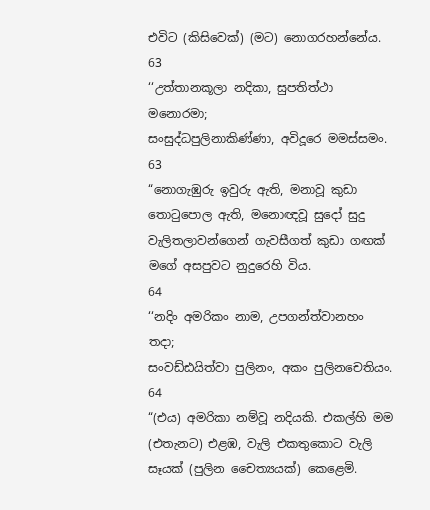එවිට (කිසිවෙක්) (මට) නොගරහන්නේය.
63
‘‘උත්තානකූලා නදිකා, සුපතිත්ථා මනොරමා;
සංසුද්ධපුලිනාකිණ්ණා, අවිදූරෙ මමස්සමං.
63
“නොගැඹුරු ඉවුරු ඇති, මනාවූ කුඩා තොටුපොල ඇති, මනොඥවූ සුදෝ සුදු වැලිතලාවන්ගෙන් ගැවසීගත් කුඩා ගඟක් මගේ අසපුවට නුදුරෙහි විය.
64
‘‘නදිං අමරිකං නාම, උපගන්ත්වානහං තදා;
සංවඩ්ඪයිත්වා පුලිනං, අකං පුලිනචෙතියං.
64
“(එය) අමරිකා නම්වූ නදියකි. එකල්හි මම (එතැනට) එළඹ, වැලි එකතුකොට වැලි සෑයක් (පුලින චෛත්‍යයක්) කෙළෙමි.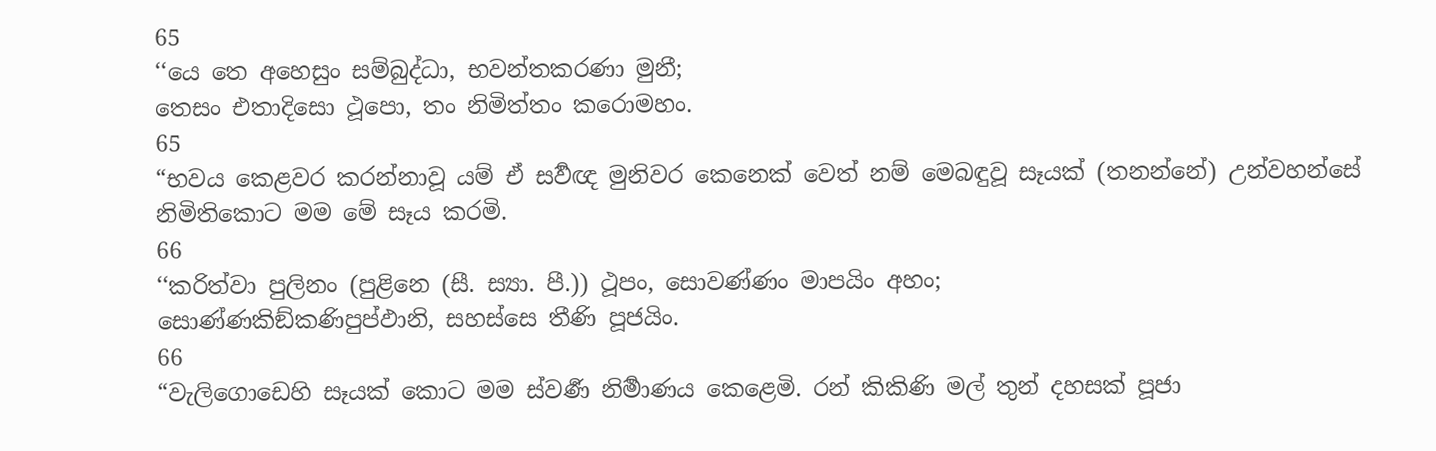65
‘‘යෙ තෙ අහෙසුං සම්බුද්ධා, භවන්තකරණා මුනී;
තෙසං එතාදිසො ථූපො, තං නිමිත්තං කරොමහං.
65
“භවය කෙළවර කරන්නාවූ යම් ඒ සර්‍වඥ මුනිවර කෙනෙක් වෙත් නම් මෙබඳුවූ සෑයක් (තනන්නේ) උන්වහන්සේ නිමිතිකොට මම මේ සෑය කරමි.
66
‘‘කරිත්වා පුලිනං (පුළිනෙ (සී. ස්‍යා. පී.)) ථූපං, සොවණ්ණං මාපයිං අහං;
සොණ්ණකිඞ්කණිපුප්ඵානි, සහස්සෙ තීණි පූජයිං.
66
“වැලිගොඩෙහි සෑයක් කොට මම ස්වර්‍ණ නිර්‍මාණය කෙළෙමි. රන් කිකිණි මල් තුන් දහසක් පූජා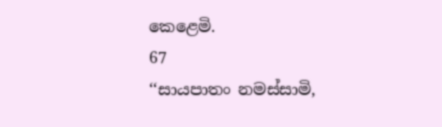කෙළෙමි.
67
‘‘සායපාතං නමස්සාමි,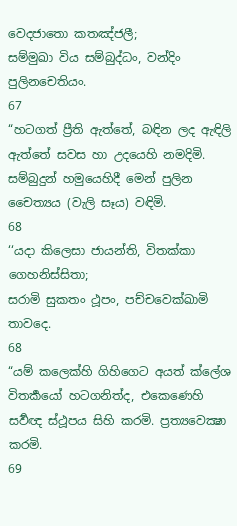වෙදජාතො කතඤ්ජලී;
සම්මුඛා විය සම්බුද්ධං, වන්දිං පුලිනචෙතියං.
67
“හටගත් ප්‍රීති ඇත්තේ, බඳින ලද ඇඳිලි ඇත්තේ සවස හා උදයෙහි නමදිමි. සම්බුදුන් හමුයෙහිදී මෙන් පුලින චෛත්‍යය (වැලි සෑය) වඳිමි.
68
‘‘යදා කිලෙසා ජායන්ති, විතක්කා ගෙහනිස්සිතා;
සරාමි සුකතං ථූපං, පච්චවෙක්ඛාමි තාවදෙ.
68
“යම් කලෙක්හි ගිහිගෙට අයත් ක්ලේශ විතර්‍කයෝ හටගනිත්ද, එකෙණෙහි සර්‍වඥ ස්ථූපය සිහි කරමි. ප්‍රත්‍යවෙක්‍ෂා කරමි.
69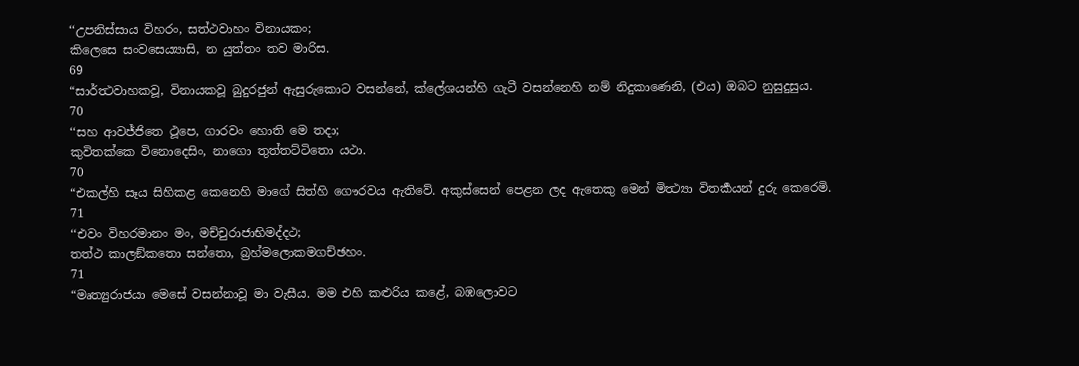‘‘උපනිස්සාය විහරං, සත්ථවාහං විනායකං;
කිලෙසෙ සංවසෙය්‍යාසි, න යුත්තං තව මාරිස.
69
“සාර්ත්‍ථවාහකවූ, විනායකවූ බුදුරජුන් ඇසුරුකොට වසන්නේ, ක්ලේශයන්හි ගැටී වසන්නෙහි නම් නිදුකාණෙනි, (එය) ඔබට නුසුදුසුය.
70
‘‘සහ ආවජ්ජිතෙ ථූපෙ, ගාරවං හොති මෙ තදා;
කුවිතක්කෙ විනොදෙසිං, නාගො තුත්තට්ටිතො යථා.
70
“එකල්හි සෑය සිහිකළ කෙනෙහි මාගේ සිත්හි ගෞරවය ඇතිවේ. අකුස්සෙන් පෙළන ලද ඇතෙකු මෙන් මිත්‍ථ්‍යා විතර්‍කයන් දුරු කෙරෙමි.
71
‘‘එවං විහරමානං මං, මච්චුරාජාභිමද්දථ;
තත්ථ කාලඞ්කතො සන්තො, බ්‍රහ්මලොකමගච්ඡහං.
71
“මෘත්‍යුරාජයා මෙසේ වසන්නාවූ මා වැසීය. මම එහි කළුරිය කළේ, බඹලොවට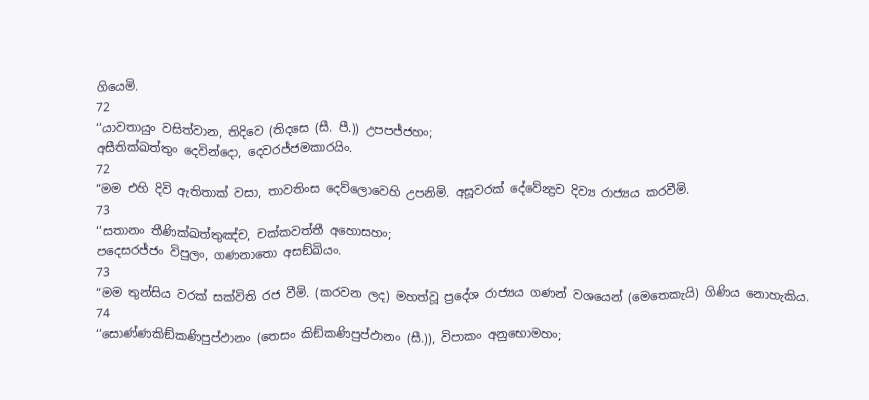ගියෙමි.
72
‘‘යාවතායුං වසිත්වාන, තිදිවෙ (තිදසෙ (සී. පී.)) උපපජ්ජහං;
අසීතික්ඛත්තුං දෙවින්දො, දෙවරජ්ජමකාරයිං.
72
“මම එහි දිවි ඇතිතාක් වසා, තාවතිංස දෙව්ලොවෙහි උපනිමි. අසූවරක් දේවේන්‍ද්‍රව දිව්‍ය රාජ්‍යය කරවීමි.
73
‘‘සතානං තීණික්ඛත්තුඤ්ච, චක්කවත්තී අහොසහං;
පදෙසරජ්ජං විපුලං, ගණනාතො අසඞ්ඛියං.
73
“මම තුන්සිය වරක් සක්විති රජ වීමි. (කරවන ලද) මහත්වූ ප්‍රදේශ රාජ්‍යය ගණන් වශයෙන් (මෙතෙකැයි) ගිණිය නොහැකිය.
74
‘‘සොණ්ණකිඞ්කණිපුප්ඵානං (තෙසං කිඞ්කණිපුප්ඵානං (සී.)), විපාකං අනුභොමහං;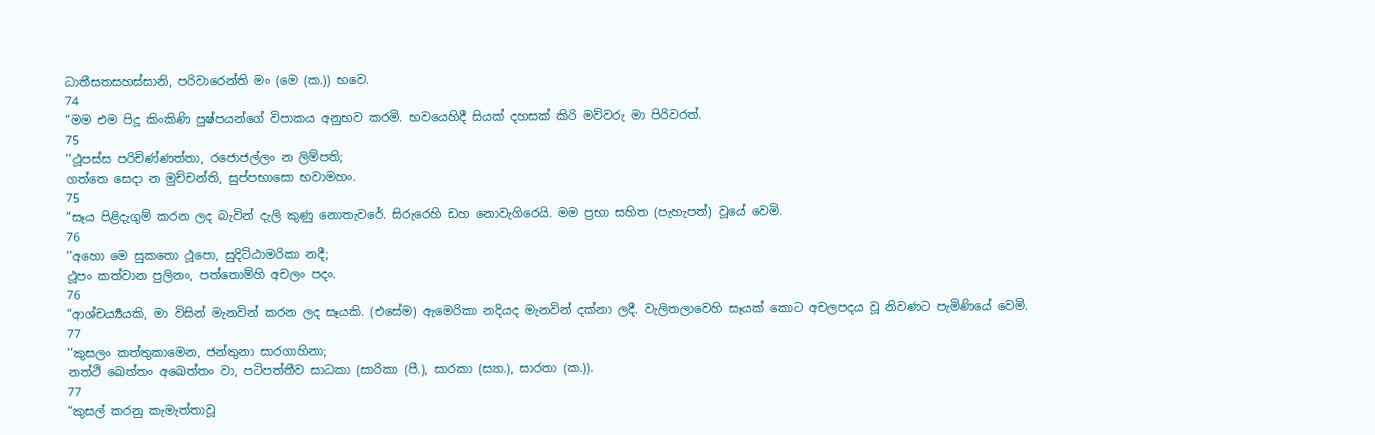ධාතීසතසහස්සානි, පරිවාරෙන්ති මං (මෙ (ක.)) භවෙ.
74
“මම එම පිදූ කිංකිණි පුෂ්පයන්ගේ විපාකය අනුභව කරමි. භවයෙහිදී සියක් දහසක් කිරි මව්වරු මා පිරිවරත්.
75
‘‘ථූපස්ස පරිචිණ්ණත්තා, රජොජල්ලං න ලිම්පති;
ගත්තෙ සෙදා න මුච්චන්ති, සුප්පභාසො භවාමහං.
75
“සෑය පිළිදැගුම් කරන ලද බැවින් දැලි කුණු නොතැවරේ. සිරුරෙහි ඩහ නොවැගිරෙයි. මම ප්‍රභා සහිත (පැහැපත්) වූයේ වෙමි.
76
‘‘අහො මෙ සුකතො ථූපො, සුදිට්ඨාමරිකා නදී;
ථූපං කත්වාන පුලිනං, පත්තොම්හි අචලං පදං.
76
“ආශ්චර්‍ය්‍යයකි, මා විසින් මැනවින් කරන ලද සෑයකි. (එසේම) ඇමෙරිකා නදියද මැනවින් දක්නා ලදී. වැලිතලාවෙහි සෑයක් කොට අචලපදය වූ නිවණට පැමිණියේ වෙමි.
77
‘‘කුසලං කත්තුකාමෙන, ජන්තුනා සාරගාහිනා;
නත්ථි ඛෙත්තං අඛෙත්තං වා, පටිපත්තීව සාධකා (සාරිකා (පී.), සාරකා (ස්‍යා.), සාරතා (ක.)).
77
“කුසල් කරනු කැමැත්තාවූ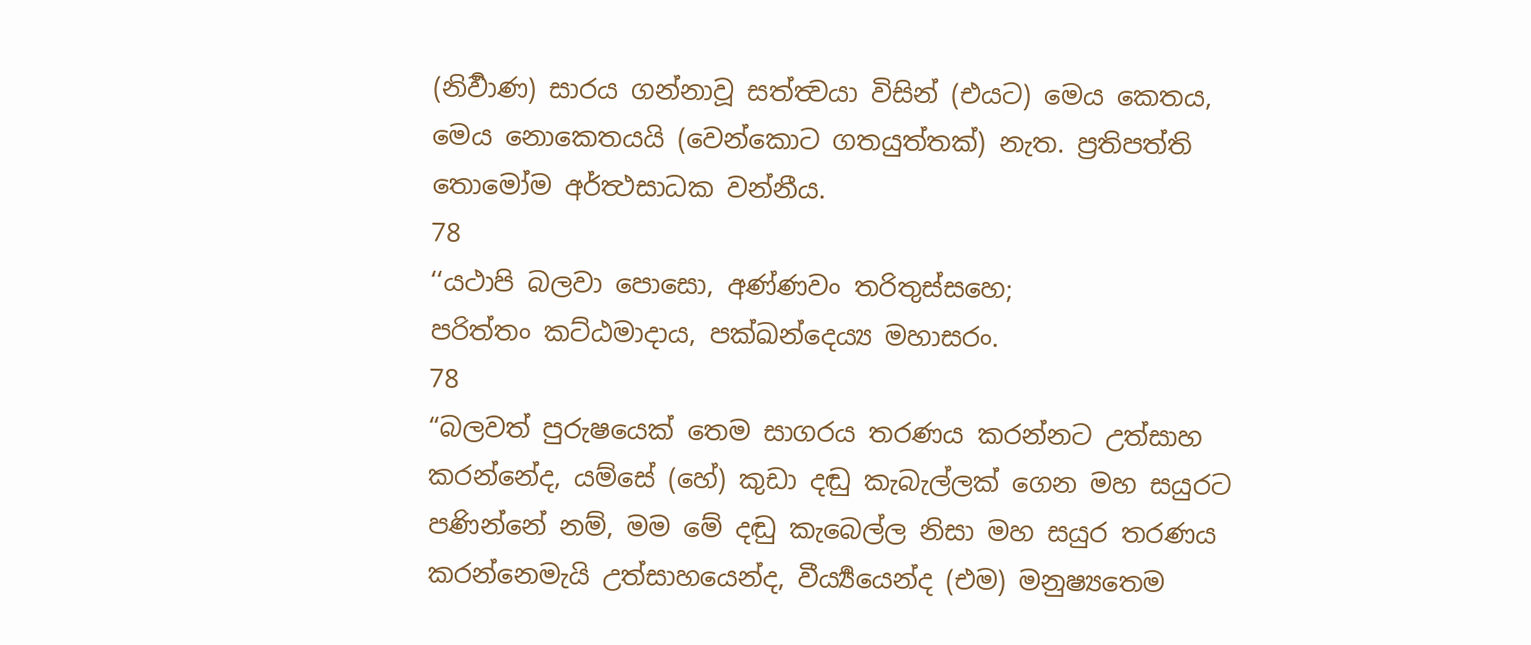(නිර්‍වාණ) සාරය ගන්නාවූ සත්ත්‍වයා විසින් (එයට) මෙය කෙතය, මෙය නොකෙතයයි (වෙන්කොට ගතයුත්තක්) නැත. ප්‍රතිපත්ති තොමෝම අර්ත්‍ථසාධක වන්නීය.
78
‘‘යථාපි බලවා පොසො, අණ්ණවං තරිතුස්සහෙ;
පරිත්තං කට්ඨමාදාය, පක්ඛන්දෙය්‍ය මහාසරං.
78
“බලවත් පුරුෂයෙක් තෙම සාගරය තරණය කරන්නට උත්සාහ කරන්නේද, යම්සේ (හේ) කුඩා දඬු කැබැල්ලක් ගෙන මහ සයුරට පණින්නේ නම්, මම මේ දඬු කැබෙල්ල නිසා මහ සයුර තරණය කරන්නෙමැයි උත්සාහයෙන්ද, වීර්‍ය්‍යයෙන්ද (එම) මනුෂ්‍යතෙම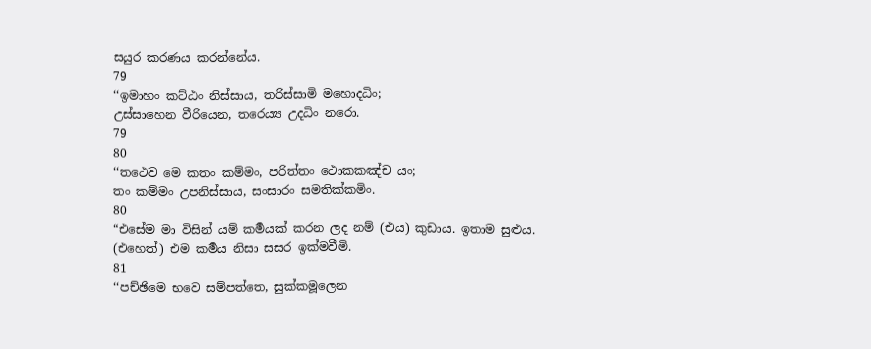සයුර කරණය කරන්නේය.
79
‘‘ඉමාහං කට්ඨං නිස්සාය, තරිස්සාමි මහොදධිං;
උස්සාහෙන වීරියෙන, තරෙය්‍ය උදධිං නරො.
79
80
‘‘තථෙව මෙ කතං කම්මං, පරිත්තං ථොකකඤ්ච යං;
තං කම්මං උපනිස්සාය, සංසාරං සමතික්කමිං.
80
“එසේම මා විසින් යම් කර්‍මයක් කරන ලද නම් (එය) කුඩාය. ඉතාම සුළුය. (එහෙත්) එම කර්‍මය නිසා සසර ඉක්මවීමි.
81
‘‘පච්ඡිමෙ භවෙ සම්පත්තෙ, සුක්කමූලෙන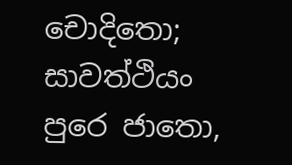චොදිතො;
සාවත්ථියං පුරෙ ජාතො,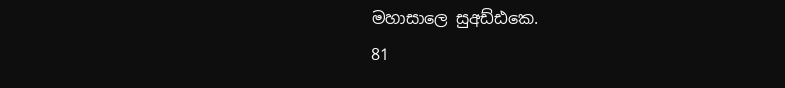මහාසාලෙ සුඅඩ්ඪකෙ.
81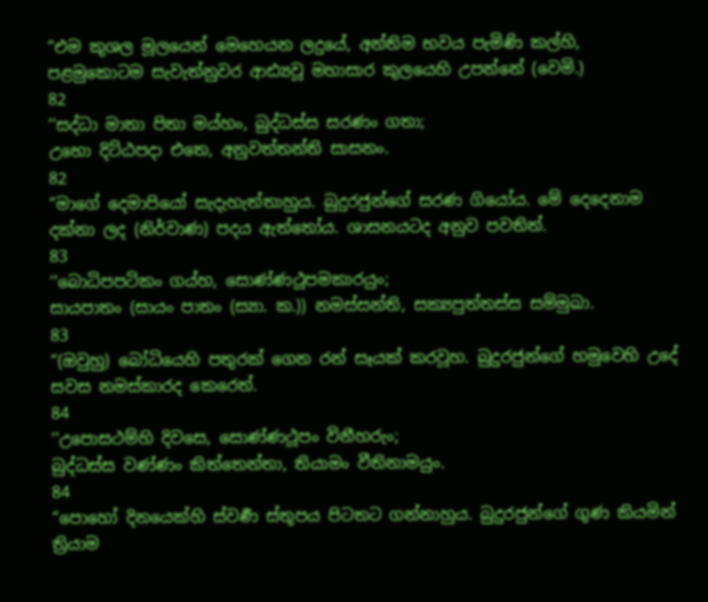“එම කුශල මූලයෙන් මෙහෙයන ලදුයේ, අන්තිම භවය පැමිණි කල්හි, පළමුකොටම සැවැත්නුවර ආඪ්‍යවූ මහාසාර කුලයෙහි උපන්නේ (වෙමි.)
82
‘‘සද්ධා මාතා පිතා මය්හං, බුද්ධස්ස සරණං ගතා;
උභො දිට්ඨපදා එතෙ, අනුවත්තන්ති සාසනං.
82
“මාගේ දෙමාපියෝ සැදැහැත්තාහුය. බුදුරජුන්ගේ සරණ ගියෝය. මේ දෙදෙනාම දක්නා ලද (නිර්වාණ) පදය ඇත්තෝය. ශාසනයටද අනුව පවතිත්.
83
‘‘බොධිපපටිකං ගය්හ, සොණ්ණථූපමකාරයුං;
සායපාතං (සායං පාතං (ස්‍යා. ක.)) නමස්සන්ති, සක්‍යපුත්තස්ස සම්මුඛා.
83
“(ඔවුහු) බෝධියෙහි පතුරක් ගෙන රන් සෑයක් කරවූහ. බුදුරජුන්ගේ හමුවෙහි උදේ සවස නමස්කාරද කෙරෙත්.
84
‘‘උපොසථම්හි දිවසෙ, සොණ්ණථූපං විනීහරුං;
බුද්ධස්ස වණ්ණං කිත්තෙන්තා, තියාමං වීතිනාමයුං.
84
“පොහෝ දිනයෙක්හි ස්වර්‍ණ ස්තූපය පිටතට ගන්නාහුය. බුදුරජුන්ගේ ගුණ කියමින් ත්‍රියාම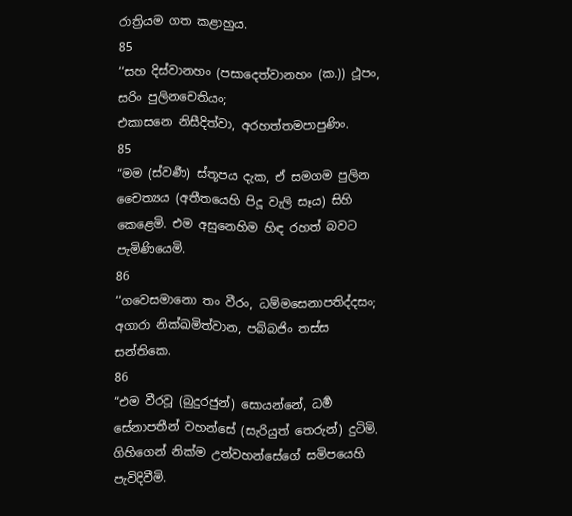රාත්‍රියම ගත කළාහුය.
85
‘‘සහ දිස්වානහං (පසාදෙත්වානහං (ක.)) ථූපං, සරිං පුලිනචෙතියං;
එකාසනෙ නිසීදිත්වා, අරහත්තමපාපුණිං.
85
“මම (ස්වර්‍ණ) ස්තූපය දැක, ඒ සමගම පුලින චෛත්‍යය (අතීතයෙහි පිදූ වැලි සෑය) සිහි කෙළෙමි. එම අසුනෙහිම හිඳ රහත් බවට පැමිණියෙමි.
86
‘‘ගවෙසමානො තං වීරං, ධම්මසෙනාපතිද්දසං;
අගාරා නික්ඛමිත්වාන, පබ්බජිං තස්ස සන්තිකෙ.
86
“එම වීරවූ (බුදුරජුන්) සොයන්නේ, ධර්‍ම සේනාපතීන් වහන්සේ (සැරියුත් තෙරුන්) දුටිමි. ගිහිගෙන් නික්ම උන්වහන්සේගේ සමිපයෙහි පැවිදිවීමි.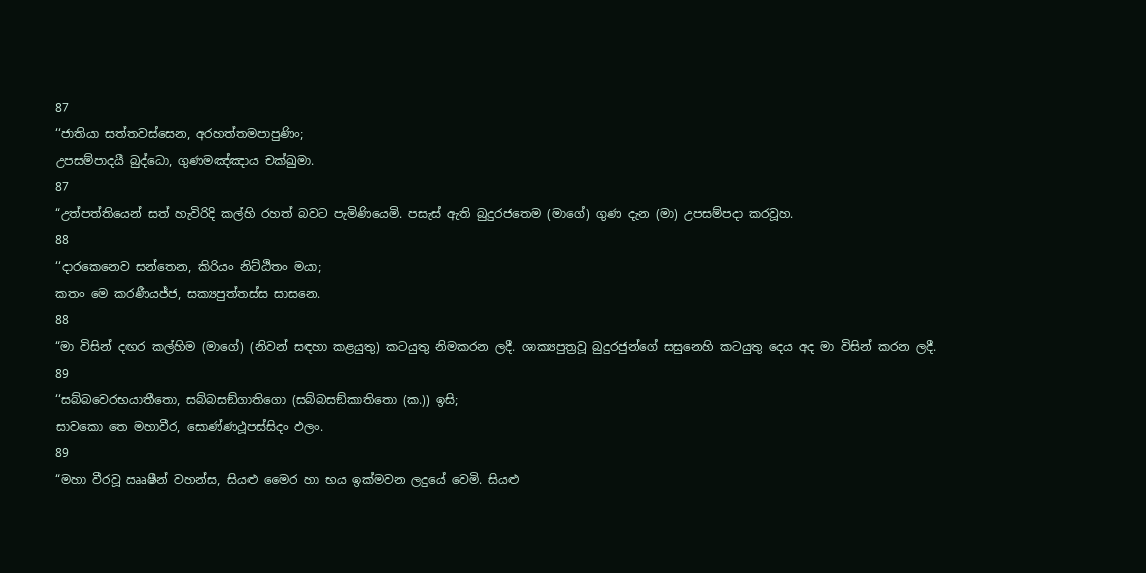87
‘‘ජාතියා සත්තවස්සෙන, අරහත්තමපාපුණිං;
උපසම්පාදයී බුද්ධො, ගුණමඤ්ඤාය චක්ඛුමා.
87
“උත්පත්තියෙන් සත් හැවිරිදි කල්හි රහත් බවට පැමිණියෙමි. පසැස් ඇති බුදුරජතෙම (මාගේ) ගුණ දැන (මා) උපසම්පදා කරවූහ.
88
‘‘දාරකෙනෙව සන්තෙන, කිරියං නිට්ඨිතං මයා;
කතං මෙ කරණීයජ්ජ, සක්‍යපුත්තස්ස සාසනෙ.
88
“මා විසින් දඟර කල්හිම (මාගේ) (නිවන් සඳහා කළයුතු) කටයුතු නිමකරන ලදී. ශාක්‍යපුත්‍රවූ බුදුරජුන්ගේ සසුනෙහි කටයුතු දෙය අද මා විසින් කරන ලදී.
89
‘‘සබ්බවෙරභයාතීතො, සබ්බසඞ්ගාතිගො (සබ්බසඞ්කාතිතො (ක.)) ඉසි;
සාවකො තෙ මහාවීර, සොණ්ණථූපස්සිදං ඵලං.
89
“මහා වීරවූ ඎෂීන් වහන්ස, සියළු මෛර හා භය ඉක්මවන ලදුයේ වෙමි. සියළු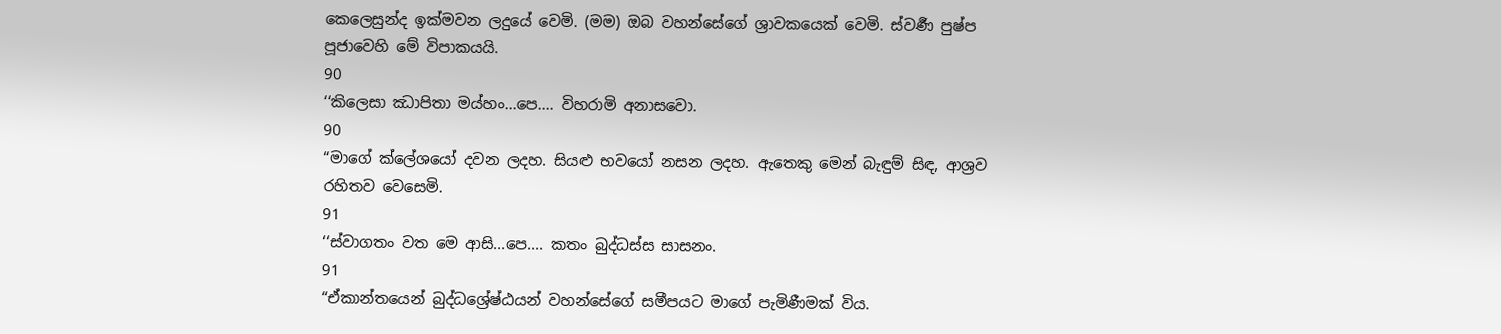කෙලෙසුන්ද ඉක්මවන ලදුයේ වෙමි. (මම) ඔබ වහන්සේගේ ශ්‍රාවකයෙක් වෙමි. ස්වර්‍ණ පුෂ්ප පූජාවෙහි මේ විපාකයයි.
90
‘‘කිලෙසා ඣාපිතා මය්හං...පෙ.... විහරාමි අනාසවො.
90
“මාගේ ක්ලේශයෝ දවන ලදහ. සියළු භවයෝ නසන ලදහ. ඇතෙකු මෙන් බැඳුම් සිඳ, ආශ්‍රව රහිතව වෙසෙමි.
91
‘‘ස්වාගතං වත මෙ ආසි...පෙ.... කතං බුද්ධස්ස සාසනං.
91
“ඒකාන්තයෙන් බුද්ධශ්‍රේෂ්ඨයන් වහන්සේගේ සමීපයට මාගේ පැමිණීමක් විය.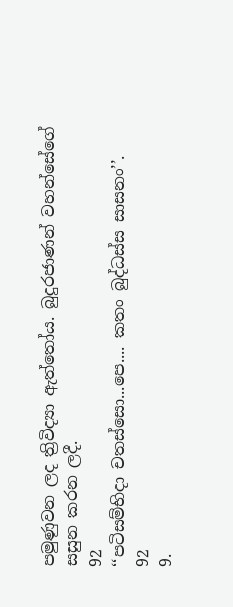පමුණුවන ලද ත්‍රිවිද්‍යා ඇත්තෝය. බුදුරජාණන් වහන්සේගේ සසුන කරන ලදී.
92
‘‘පටිසම්භිදා චතස්සො...පෙ.... කතං බුද්ධස්ස සාසනං’’.
92
9.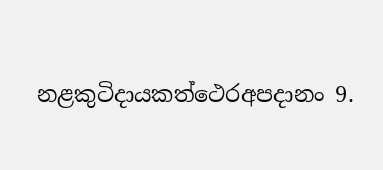නළකුටිදායකත්ථෙරඅපදානං 9.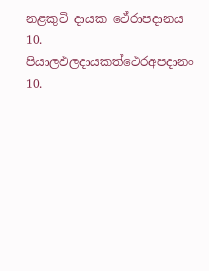නළකුටි දායක ථේරාපදානය
10. පියාලඵලදායකත්ථෙරඅපදානං 10.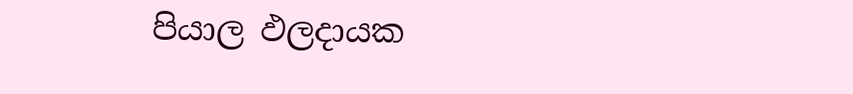පියාල ඵලදායක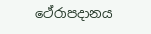ථේරාපදානය